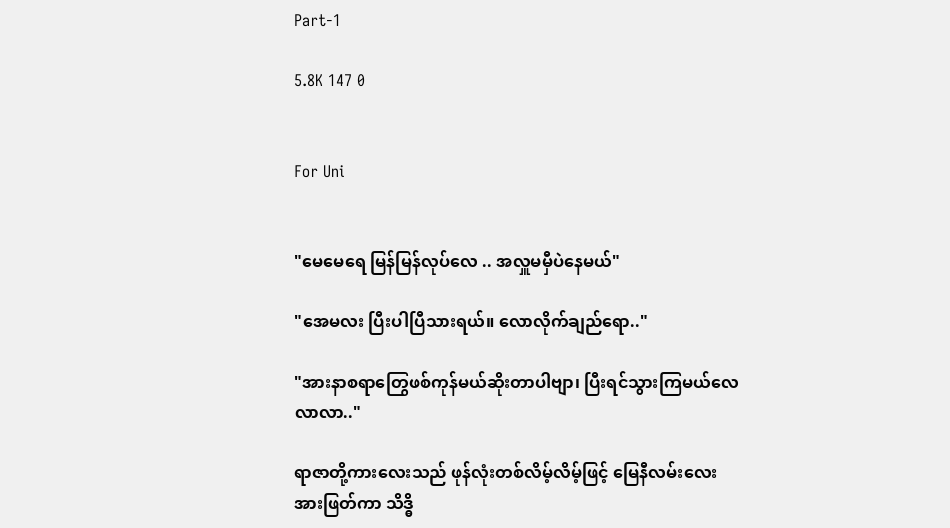Part-1

5.8K 147 0


For Uni


"မေမေရေ မြန်မြန်လုပ်လေ .. အလှူမမှီပဲနေမယ်"

"အေမလး ပြီးပါပြီသားရယ်။ လောလိုက်ချည်ရော.."

"အားနာစရာတြွေဖစ်ကုန်မယ်ဆိုးတာပါဗျာ၊ ပြီးရင်သွားကြမယ်လေ လာလာ.."

ရာဇာတို့ကားလေးသည် ဖုန်လုံးတစ်လိမ့်လိမ့်ဖြင့် မြေနီလမ်းလေးအားဖြတ်ကာ သိဒ္ဓိ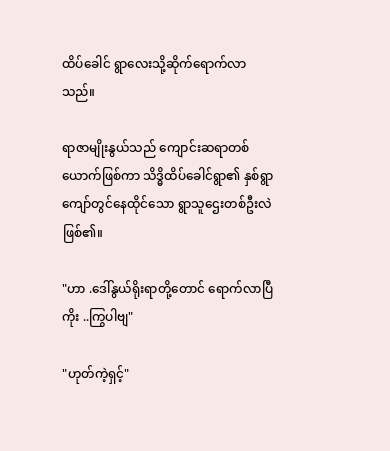ထိပ်ခေါင် ရွာလေးသို့ဆိုက်ရောက်လာသည်။

ရာဇာမျိုးနွယ်သည် ကျောင်းဆရာတစ်ယောက်ဖြစ်ကာ သိဒ္ဓိထိပ်ခေါင်ရွာ၏ နှစ်ရွာကျော်တွင်နေထိုင်သော ရွာသူဌေးတစ်ဦးလဲဖြစ်၏။

"ဟာ .ဒေါ်နွယ်ရိုးရာတို့တောင် ရောက်လာပြီကိုး ..ကြွပါဗျ"

"ဟုတ်ကဲ့ရှင့်"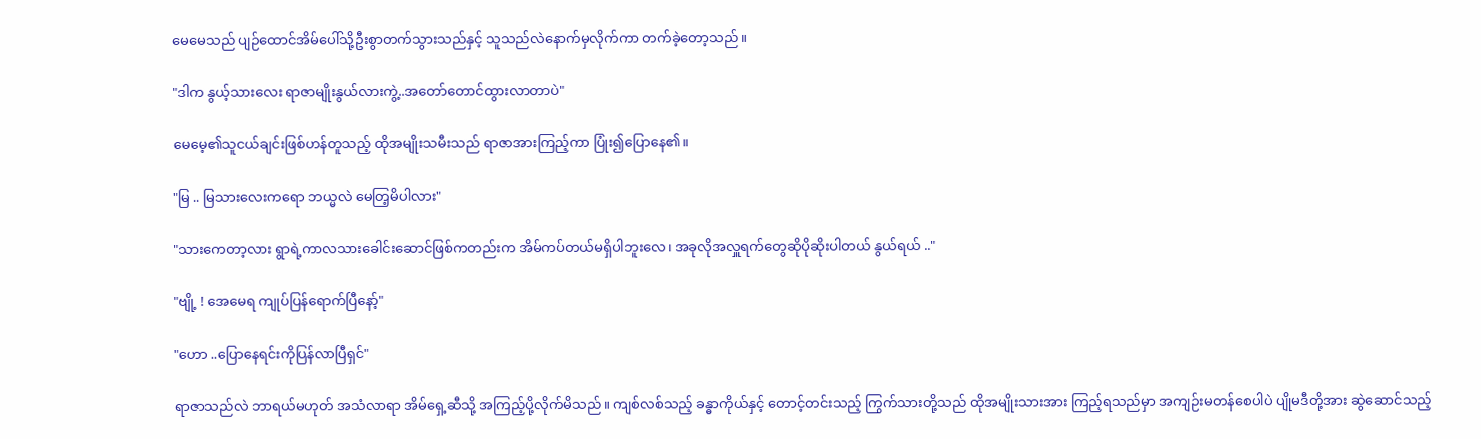မေမေသည် ပျဉ်ထောင်အိမ်ပေါ်သို့ဦးစွာတက်သွားသည်နှင့် သူသည်လဲနောက်မှလိုက်ကာ တက်ခဲ့တော့သည်။

"ဒါက နွယ့်သားလေး ရာဇာမျိုးနွယ်လားကွဲ့..အတော်တောင်ထွားလာတာပဲ"

မေမေ့၏သူငယ်ချင်းဖြစ်ဟန်တူသည့် ထိုအမျိုးသမီးသည် ရာဇာအားကြည့်ကာ ပြုံး၍ပြောနေ၏။

"မြ .. မြသားလေးကရော ဘယ္မလဲ မေတြ့မိပါလား"

"သားကေတာ့လား ရွာရဲ့ကာလသားခေါင်းဆောင်ဖြစ်ကတည်းက အိမ်ကပ်တယ်မရှိပါဘူးလေ၊ အခုလိုအလှူရက်တွေဆိုပိုဆိုးပါတယ် နွယ်ရယ် .."

"ဗျို့ ! အေမေရ ကျုပ်ပြန်ရောက်ပြီနော့်"

"ဟော ..ပြောနေရင်းကိုပြန်လာပြီရှင်"

ရာဇာသည်လဲ ဘာရယ်မဟုတ် အသံလာရာ အိမ်ရှေ့ဆီသို့ အကြည့်ပို့လိုက်မိသည်။ ကျစ်လစ်သည့် ခန္ဓာကိုယ်နှင့် တောင့်တင်းသည့် ကြွက်သားတို့သည် ထိုအမျိုးသားအား ကြည့်ရသည်မှာ အကျဉ်းမတန်စေပါပဲ ပျိုမဒီတို့အား ဆွဲဆောင်သည့်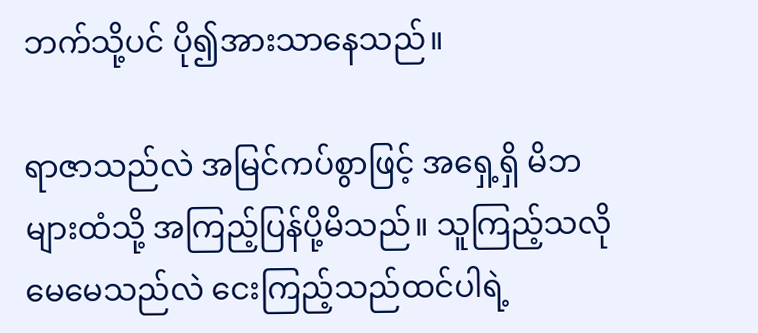ဘက်သို့ပင် ပို၍အားသာနေသည်။

ရာဇာသည်လဲ အမြင်ကပ်စွာဖြင့် အရှေ့ရှိ မိဘများထံသို့ အကြည့်ပြန်ပို့မိသည်။ သူကြည့်သလို မေမေသည်လဲ ငေးကြည့်သည်ထင်ပါရဲ့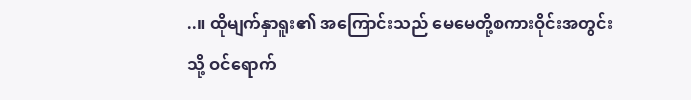..။ ထိုမျက်နှာရူး၏ အကြောင်းသည် မေမေတို့စကားဝိုင်းအတွင်းသို့ ဝင်ရောက်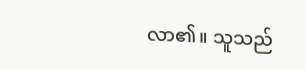လာ၏။ သူသည်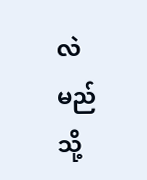လဲ မည်သို့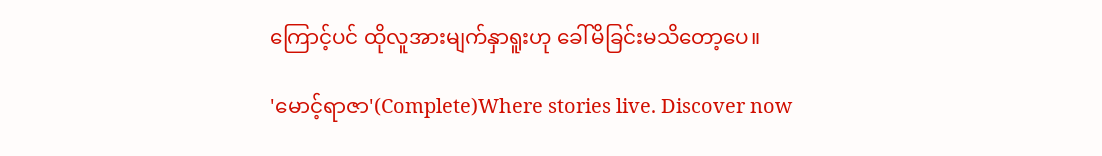ကြောင့်ပင် ထိုလူအားမျက်နှာရူးဟု ခေါ်မိခြင်းမသိတော့ပေ။

'မောင့်ရာဇာ'(Complete)Where stories live. Discover now